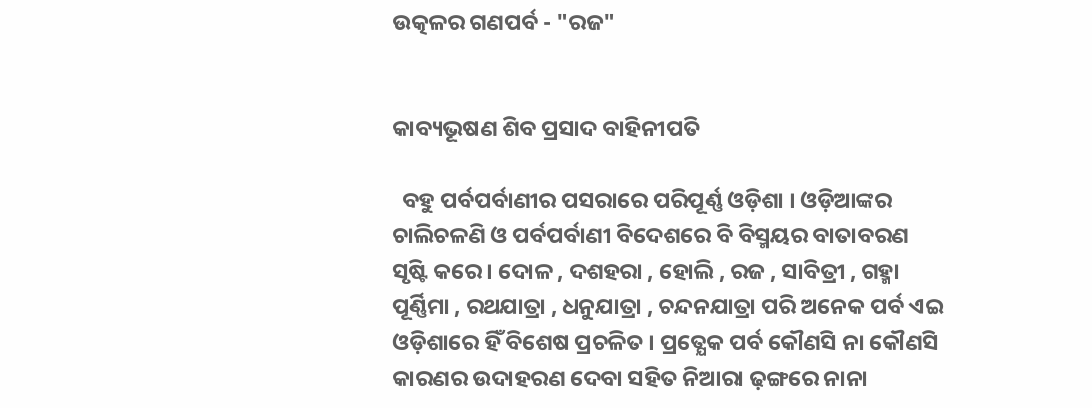ଉତ୍କଳର ଗଣପର୍ବ - "ରଜ"


କାବ୍ୟଭୂଷଣ ଶିବ ପ୍ରସାଦ ବାହିନୀପତି

  ବହୁ ପର୍ବପର୍ବାଣୀର ପସରାରେ ପରିପୂର୍ଣ୍ଣ ଓଡ଼ିଶା । ଓଡ଼ିଆଙ୍କର ଚାଲିଚଳଣି ଓ ପର୍ବପର୍ବାଣୀ ବିଦେଶରେ ବି ବିସ୍ମୟର ବାତାବରଣ ସୃଷ୍ଟି କରେ । ଦୋଳ , ଦଶହରା , ହୋଲି , ରଜ , ସାବିତ୍ରୀ , ଗହ୍ମା ପୂର୍ଣ୍ଣିମା , ରଥଯାତ୍ରା , ଧନୁଯାତ୍ରା , ଚନ୍ଦନଯାତ୍ରା ପରି ଅନେକ ପର୍ବ ଏଇ ଓଡ଼ିଶାରେ ହିଁ ବିଶେଷ ପ୍ରଚଳିତ । ପ୍ରତ୍ଯେକ ପର୍ବ କୌଣସି ନା କୌଣସି କାରଣର ଉଦାହରଣ ଦେବା ସହିତ ନିଆରା ଢ଼ଙ୍ଗରେ ନାନା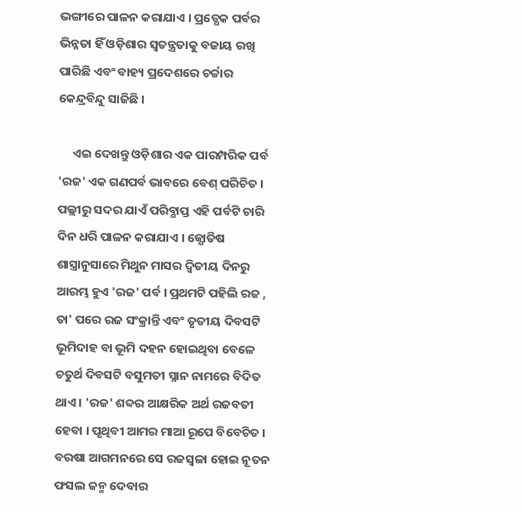ଭଙ୍ଗୀରେ ପାଳନ କରାଯାଏ । ପ୍ରତ୍ଯେକ ପର୍ବର ଭିନ୍ନତା ହିଁ ଓଡ଼ିଶାର ସ୍ବତନ୍ତ୍ରତାକୁ ବଜାୟ ରଖି ପାରିଛି ଏବଂ ବାହ୍ୟ ପ୍ରଦେଶରେ ଚର୍ଚ୍ଚାର କେନ୍ଦ୍ରବିନ୍ଦୁ ସାଜିଛି ।

     ଏଇ ଦେଖନ୍ତୁ ଓଡ଼ିଶାର ଏକ ପାରମ୍ପରିକ ପର୍ବ 'ରଜ' ଏକ ଗଣପର୍ବ ଭାବରେ ବେଶ୍‌ ପରିଚିତ । ପଲ୍ଲୀରୁ ସଦର ଯାଏଁ ପରିବ୍ଯାପ୍ତ ଏହି ପର୍ବଟି ଚାରି ଦିନ ଧରି ପାଳନ କରାଯାଏ । ଜ୍ଯୋତିଷ ଶାସ୍ତ୍ରାନୁସାରେ ମିଥୁନ ମାସର ଦ୍ବିତୀୟ ଦିନରୁ ଆରମ୍ଭ ହୁଏ 'ରଜ' ପର୍ବ । ପ୍ରଥମଟି ପହିଲି ରଜ , ତା' ପରେ ରଜ ସଂକ୍ରାନ୍ତି ଏବଂ ତୃତୀୟ ଦିବସଟି ଭୂମିଦାହ ବା ଭୂମି ଦହନ ହୋଇଥିବା ବେଳେ ଚତୁର୍ଥ ଦିବସଟି ବସୁମତୀ ସ୍ନାନ ନାମରେ ବିଦିତ ଥାଏ । 'ରଜ' ଶବ୍ଦର ଆକ୍ଷରିକ ଅର୍ଥ ରଜବତୀ ହେବା । ପୃଥିବୀ ଆମର ମାଆ ରୂପେ ବିବେଚିତ । ବରଷା ଆଗମନରେ ସେ ରଜସ୍ୱଳା ହୋଇ ନୂତନ ଫସଲ ଜନ୍ମ ଦେବାର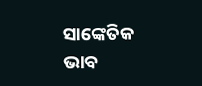ସାଙ୍କେତିକ ଭାବ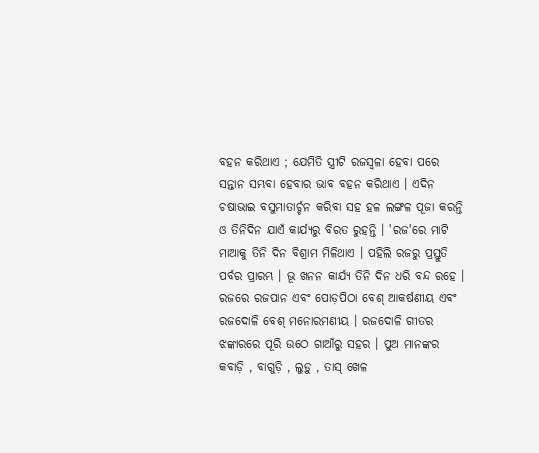ବହନ କରିଥାଏ ; ଯେମିତି ସ୍ତ୍ରୀଟି ରଜସ୍ୱଳା ହେବା ପରେ ସନ୍ତାନ ସମ୍ଭବା ହେବାର ଭାବ ବହନ କରିଥାଏ । ଏଦିନ ଚଷାଭାଇ ବସୁମାତାର୍ଚ୍ଚନ କରିବା ସହ ହଳ ଲଙ୍ଗଳ ପୂଜା କରନ୍ତି ଓ ତିନିଦିନ ଯାଏଁ କାର୍ଯ୍ଯରୁ ବିରତ ରୁହନ୍ତି । 'ରଜ'ରେ ମାଟି ମାଆକୁ ତିନି ଦିନ ବିଶ୍ରାମ ମିଳିଥାଏ । ପହିଲି ରଜରୁ ପ୍ରସ୍ତୁତି ପର୍ବର ପ୍ରାରମ୍ଭ । ଭୂ ଖନନ କାର୍ଯ୍ଯ ତିନି ଦିନ ଧରି ବନ୍ଦ ରହେ । ରଜରେ ରଜପାନ ଏବଂ ପୋଡ଼ପିଠା ବେଶ୍‌ ଆକର୍ଷଣୀୟ ଏବଂ ରଜଦୋଳି ବେଶ୍‌ ମନୋରମଣୀୟ । ରଜଦୋଳି ଗୀତର ଝଙ୍କାରରେ ପୂରି ଉଠେ ଗାଆଁରୁ ସହର । ପୁଅ ମାନଙ୍କର କବାଡ଼ି , ବାଗୁଡ଼ି , ଲୁଡ଼ୁ , ତାସ୍‌ ଖେଳ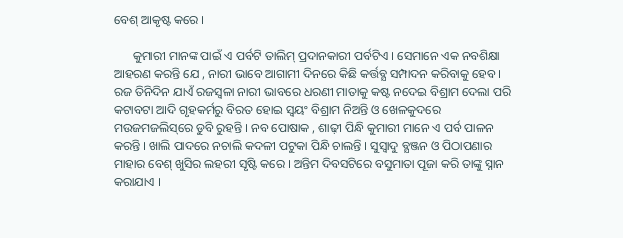ବେଶ୍‌ ଆକୃଷ୍ଟ କରେ ।

      କୁମାରୀ ମାନଙ୍କ ପାଇଁ ଏ ପର୍ବଟି ତାଲିମ୍‌ ପ୍ରଦାନକାରୀ ପର୍ବଟିଏ । ସେମାନେ ଏକ ନବଶିକ୍ଷା ଆହରଣ କରନ୍ତି ଯେ , ନାରୀ ଭାବେ ଆଗାମୀ ଦିନରେ କିଛି କର୍ତ୍ତବ୍ଯ ସମ୍ପାଦନ କରିବାକୁ ହେବ । ରଜ ତିନିଦିନ ଯାଏଁ ରଜସ୍ୱଳା ନାରୀ ଭାବରେ ଧରଣୀ ମାତାକୁ କଷ୍ଟ ନଦେଇ ବିଶ୍ରାମ ଦେଲା ପରି କଟାବଟା ଆଦି ଗୃହକର୍ମରୁ ବିରତ ହୋଇ ସ୍ବୟଂ ବିଶ୍ରାମ ନିଅନ୍ତି ଓ ଖେଳକୁଦରେ ମଉଜମଜଲିସ୍‌ରେ ଡୁବି ରୁହନ୍ତି । ନବ ପୋଷାକ , ଶାଢ଼ୀ ପିନ୍ଧି କୁମାରୀ ମାନେ ଏ ପର୍ବ ପାଳନ କରନ୍ତି । ଖାଲି ପାଦରେ ନଚାଲି କଦଳୀ ପଟୁକା ପିନ୍ଧି ଚାଲନ୍ତି । ସୁସ୍ବାଦୁ ବ୍ଯଞ୍ଜନ ଓ ପିଠାପଣାର ମାହାର ବେଶ୍‌ ଖୁସିର ଲହରୀ ସୃଷ୍ଟି କରେ । ଅନ୍ତିମ ଦିବସଟିରେ ବସୁମାତା ପୂଜା କରି ତାଙ୍କୁ ସ୍ନାନ କରାଯାଏ ।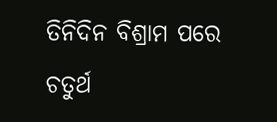ତିନିଦିନ ବିଶ୍ରାମ ପରେ ଚତୁର୍ଥ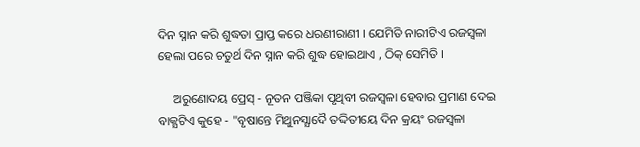ଦିନ ସ୍ନାନ କରି ଶୁଦ୍ଧତା ପ୍ରାପ୍ତ କରେ ଧରଣୀରାଣୀ । ଯେମିତି ନାରୀଟିଏ ରଜସ୍ୱଳା ହେଲା ପରେ ଚତୁର୍ଥ ଦିନ ସ୍ନାନ କରି ଶୁଦ୍ଧ ହୋଇଥାଏ , ଠିକ୍‌ ସେମିତି ।

     ଅରୁଣୋଦୟ ପ୍ରେସ୍‌ - ନୂତନ ପଞ୍ଜିକା ପୃଥିବୀ ରଜସ୍ୱଳା ହେବାର ପ୍ରମାଣ ଦେଇ ବାକ୍ଯଟିଏ କୁହେ - "ବୃଷାନ୍ତେ ମିଥୁନସ୍ଯାଦୈ ତଦ୍ଦିତୀୟେ ଦିନ କ୍ରୟଂ ରଜସ୍ୱଳା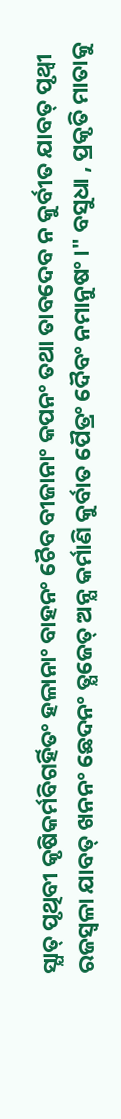ସ୍ଯାତ୍‌ ପୃଥିବୀ କୃଷିକର୍ମବିଗର୍ହିତଂ ହଳାନାଂ ବାହନଂ ଚୈବ ବୀଜାନାଂ କପନଂ ତଥା ତାବଦେବ ନ କୁର୍ବୀତ ଯାବତ୍‌ ପୃଥ୍ୱୀ ରଜସ୍ୱଳା ଯାବତ୍‌ ଖନନଂ ଛେଦନଂ ତ୍ଯଜେତ୍‌ ଅନ୍ଯ କର୍ମାଣି କୁର୍ବାତ ପୈତ୍ରଂ ଦୈବଂ ନମାନୁଷଂ ।" ବସୁଧା , ପ୍ରକୃତି ମାତାକୁ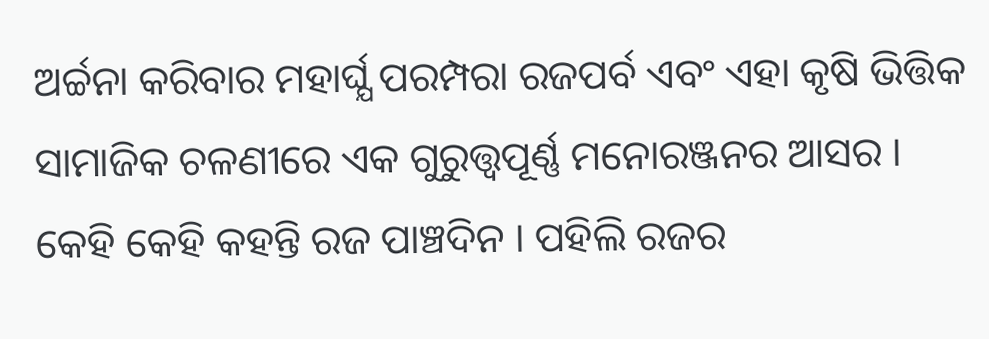ଅର୍ଚ୍ଚନା କରିବାର ମହାର୍ଘ୍ଯ ପରମ୍ପରା ରଜପର୍ବ ଏବଂ ଏହା କୃଷି ଭିତ୍ତିକ ସାମାଜିକ ଚଳଣୀରେ ଏକ ଗୁରୁତ୍ତ୍ବପୂର୍ଣ୍ଣ ମନୋରଞ୍ଜନର ଆସର । କେହି କେହି କହନ୍ତି ରଜ ପାଞ୍ଚଦିନ । ପହିଲି ରଜର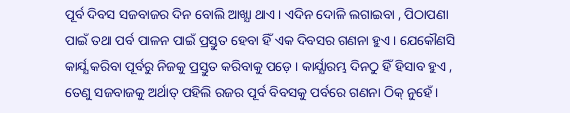ପୂର୍ବ ଦିବସ ସଜବାଜର ଦିନ ବୋଲି ଆଖ୍ଯା ଥାଏ । ଏଦିନ ଦୋଳି ଲଗାଇବା , ପିଠାପଣା ପାଇଁ ତଥା ପର୍ବ ପାଳନ ପାଇଁ ପ୍ରସ୍ତୁତ ହେବା ହିଁ ଏକ ଦିବସର ଗଣନା ହୁଏ । ଯେକୌଣସି କାର୍ଯ୍ଯ କରିବା ପୂର୍ବରୁ ନିଜକୁ ପ୍ରସ୍ତୁତ କରିବାକୁ ପଡ଼େ । କାର୍ଯ୍ଯାରମ୍ଭ ଦିନଠୁ ହିଁ ହିସାବ ହୁଏ , ତେଣୁ ସଜବାଜକୁ ଅର୍ଥାତ୍‌ ପହିଲି ରଜର ପୂର୍ବ ବିବସକୁ ପର୍ବରେ ଗଣନା ଠିକ୍‌ ନୁହେଁ ।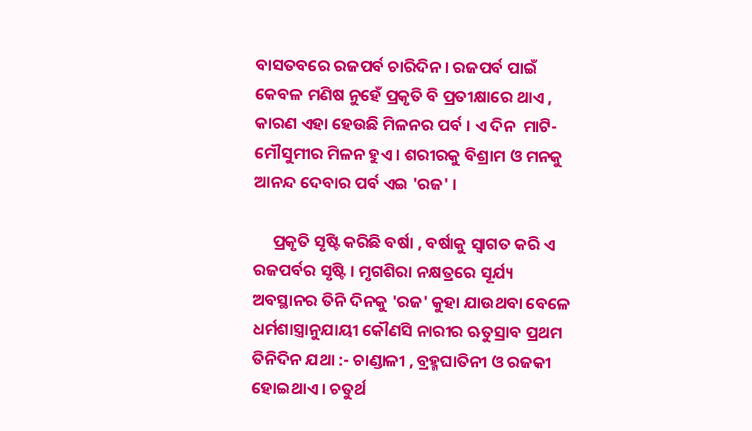ବାସତବରେ ରଜପର୍ବ ଚାରିଦିନ । ରଜପର୍ବ ପାଇଁ କେବଳ ମଣିଷ ନୁହେଁ ପ୍ରକୃତି ବି ପ୍ରତୀକ୍ଷାରେ ଥାଏ , କାରଣ ଏହା ହେଉଛି ମିଳନର ପର୍ବ । ଏ ଦିନ  ମାଟି-ମୌସୁମୀର ମିଳନ ହୁଏ । ଶରୀରକୁ ବିଶ୍ରାମ ଓ ମନକୁ ଆନନ୍ଦ ଦେବାର ପର୍ବ ଏଇ 'ରଜ' ।

     ପ୍ରକୃତି ସୃଷ୍ଟି କରିଛି ବର୍ଷା , ବର୍ଷାକୁ ସ୍ବାଗତ କରି ଏ ରଜପର୍ବର ସୃଷ୍ଟି । ମୃଗଶିରା ନକ୍ଷତ୍ରରେ ସୂର୍ଯ୍ୟ ଅବସ୍ଥାନର ତିନି ଦିନକୁ 'ରଜ' କୁହା ଯାଉଥବା ବେଳେ ଧର୍ମଶାସ୍ତ୍ରାନୁଯାୟୀ କୌଣସି ନାରୀର ଋତୁସ୍ରାବ ପ୍ରଥମ ତିନିଦିନ ଯଥା :- ଚାଣ୍ଡାଳୀ , ବ୍ରହ୍ମଘାତିନୀ ଓ ରଜକୀ ହୋଇଥାଏ । ଚତୁର୍ଥ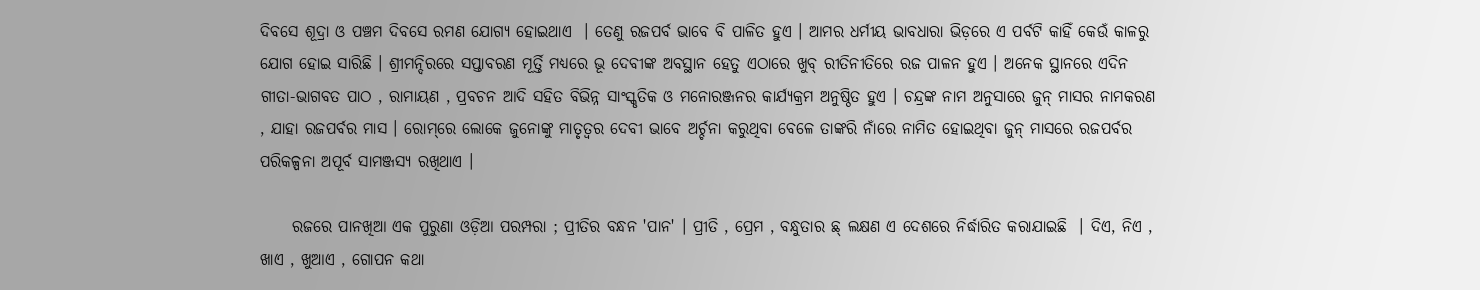ଦିବସେ ଶୂଦ୍ରା ଓ ପଞ୍ଚମ ଦିବସେ ରମଣ ଯୋଗ୍ଯ ହୋଇଥାଏ  । ତେଣୁ ରଜପର୍ବ ଭାବେ ବି ପାଳିତ ହୁଏ । ଆମର ଧର୍ମୀୟ ଭାବଧାରା ଭିଡ଼ରେ ଏ ପର୍ବଟି କାହିଁ କେଉଁ କାଳରୁ ଯୋଗ ହୋଇ ସାରିଛି । ଶ୍ରୀମନ୍ଦିରରେ ସପ୍ତାବରଣ ମୂର୍ତ୍ତି ମଧ୍ୟରେ ଭୂ ଦେବୀଙ୍କ ଅବସ୍ଥାନ ହେତୁ ଏଠାରେ ଖୁବ୍‌ ରୀତିନୀତିରେ ରଜ ପାଳନ ହୁଏ । ଅନେକ ସ୍ଥାନରେ ଏଦିନ ଗୀତା-ଭାଗବତ ପାଠ , ରାମାୟଣ , ପ୍ରବଚନ ଆଦି ସହିତ ବିଭିନ୍ନ ସାଂସ୍କୃତିକ ଓ ମନୋରଞ୍ଜନର କାର୍ଯ୍ଯକ୍ରମ ଅନୁଷ୍ଠିତ ହୁଏ । ଚନ୍ଦ୍ରଙ୍କ ନାମ ଅନୁସାରେ ଜୁନ୍‌ ମାସର ନାମକରଣ , ଯାହା ରଜପର୍ବର ମାସ । ରୋମ୍‌ରେ ଲୋକେ ଜୁନୋଙ୍କୁ ମାତୃତ୍ୱର ଦେବୀ ଭାବେ ଅର୍ଚ୍ଚନା କରୁଥିବା ବେଳେ ତାଙ୍କରି ନାଁରେ ନାମିତ ହୋଇଥିବା ଜୁନ୍‌ ମାସରେ ରଜପର୍ବର ପରିକଳ୍ପନା ଅପୂର୍ବ ସାମଞ୍ଜସ୍ୟ ରଖିଥାଏ ।

     ରଜରେ ପାନଖିଆ ଏକ ପୁରୁଣା ଓଡ଼ିଆ ପରମ୍ପରା ; ପ୍ରୀତିର ବନ୍ଧନ 'ପାନ' । ପ୍ରୀତି , ପ୍ରେମ , ବନ୍ଧୁତାର ଛ୍ ଲକ୍ଷଣ ଏ ଦେଶରେ ନିର୍ଦ୍ଧାରିତ କରାଯାଇଛି  । ଦିଏ, ନିଏ , ଖାଏ , ଖୁଆଏ , ଗୋପନ କଥା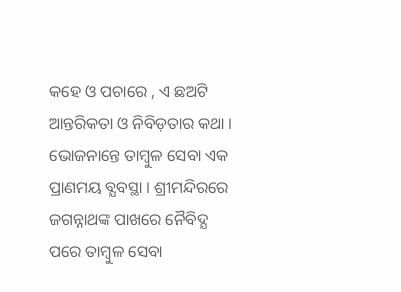କହେ ଓ ପଚାରେ , ଏ ଛଅଟି ଆନ୍ତରିକତା ଓ ନିବିଡ଼ତାର କଥା । ଭୋଜନାନ୍ତେ ତାମ୍ବୁଳ ସେବା ଏକ ପ୍ରାଣମୟ ବ୍ଯବସ୍ଥା । ଶ୍ରୀମନ୍ଦିରରେ ଜଗନ୍ନାଥଙ୍କ ପାଖରେ ନୈବିଦ୍ଯ ପରେ ତାମ୍ବୁଳ ସେବା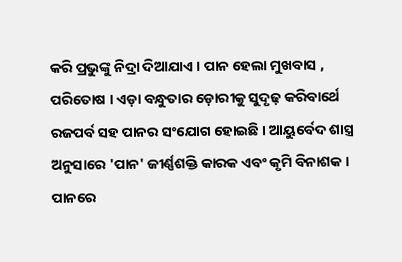କରି ପ୍ରଭୁଙ୍କୁ ନିଦ୍ରା ଦିଆଯାଏ । ପାନ ହେଲା ମୁଖବାସ , ପରିତୋଷ । ଏଡ଼ା ବନ୍ଧୁତାର ଡ଼ୋରୀକୁ ସୁଦୃଢ଼ କରିବାର୍ଥେ ରଜପର୍ବ ସହ ପାନର ସଂଯୋଗ ହୋଇଛି । ଆୟୁର୍ବେଦ ଶାସ୍ତ୍ର ଅନୁସାରେ 'ପାନ' ଜୀର୍ଣ୍ଣଶକ୍ତି କାରକ ଏବଂ କୃମି ବିନାଶକ । ପାନରେ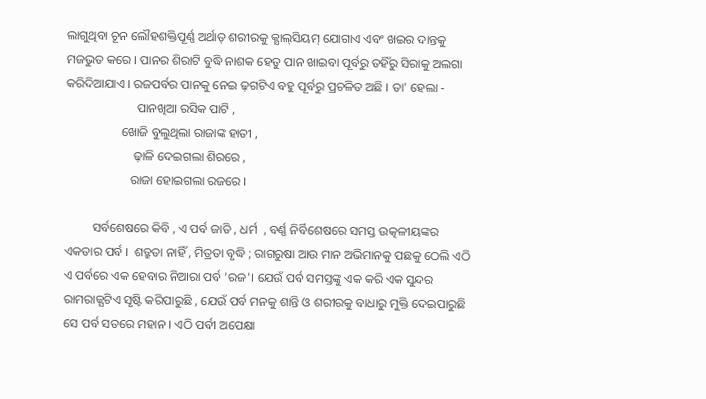ଲାଗୁଥିବା ଚୂନ ଲୌହଶକ୍ତିପୂର୍ଣ୍ଣ ଅର୍ଥାତ୍‌ ଶରୀରକୁ କ୍ଯାଲ୍‌ସିୟମ୍‌ ଯୋଗାଏ ଏବଂ ଖଇର ଦାନ୍ତକୁ ମଜଭୁତ କରେ । ପାନର ଶିରାଟି ବୁଦ୍ଧି ନାଶକ ହେତୁ ପାନ ଖାଇବା ପୂର୍ବରୁ ତହିଁରୁ ସିରାକୁ ଅଲଗା କରିଦିଆଯାଏ । ରଜପର୍ବର ପାନକୁ ନେଇ ଢ଼ଗଟିଏ ବହୁ ପୂର୍ବରୁ ପ୍ରଚଳିତ ଅଛି । ତା' ହେଲା -
                       ପାନଖିଆ ରସିକ ପାଟି ,
                  ଖୋଜି ବୁଲୁଥିଲା ରାଜାଙ୍କ ହାତୀ ,
                      ଢ଼ାଳି ଦେଇଗଲା ଶିରରେ ,
                     ରାଜା ହୋଇଗଲା ରଜରେ ।

         ସର୍ବଶେଷରେ କିବି , ଏ ପର୍ବ ଜାତି , ଧର୍ମ  , ବର୍ଣ୍ଣ ନିର୍ବିଶେଷରେ ସମସ୍ତ ଉତ୍କଳୀୟଙ୍କର ଏକତାର ପର୍ବ ।  ଶତ୍ରୁତା ନାହିଁ , ମିତ୍ରତା ବୃଦ୍ଧି ; ରାଗରୁଷା ଆଉ ମାନ ଅଭିମାନକୁ ପଛକୁ ଠେଲି ଏଠି ଏ ପର୍ବରେ ଏକ ହେବାର ନିଆରା ପର୍ବ 'ରଜ'। ଯେଉଁ ପର୍ବ ସମସ୍ତଙ୍କୁ ଏକ କରି ଏକ ସୁନ୍ଦର ରାମରାଜ୍ଯଟିଏ ସୃଷ୍ଟି କରିପାରୁଛି , ଯେଉଁ ପର୍ବ ମନକୁ ଶାନ୍ତି ଓ ଶରୀରକୁ ବାଧାରୁ ମୁକ୍ତି ଦେଇପାରୁଛି ସେ ପର୍ବ ସତରେ ମହାନ । ଏଠି ପର୍ବୀ ଅପେକ୍ଷା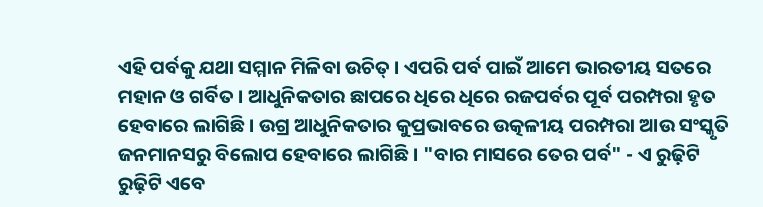ଏହି ପର୍ବକୁ ଯଥା ସମ୍ମାନ ମିଳିବା ଉଚିତ୍‌ । ଏପରି ପର୍ବ ପାଇଁ ଆମେ ଭାରତୀୟ ସତରେ ମହାନ ଓ ଗର୍ବିତ । ଆଧୁନିକତାର ଛାପରେ ଧିରେ ଧିରେ ରଜପର୍ବର ପୂର୍ବ ପରମ୍ପରା ହୃତ ହେବାରେ ଲାଗିଛି । ଉଗ୍ର ଆଧୁନିକତାର କୁପ୍ରଭାବରେ ଉତ୍କଳୀୟ ପରମ୍ପରା ଆଉ ସଂସ୍କୃତି ଜନମାନସରୁ ବିଲୋପ ହେବାରେ ଲାଗିଛି । "ବାର ମାସରେ ତେର ପର୍ବ" - ଏ ରୁଢ଼ିଟି ରୁଢ଼ିଟି ଏବେ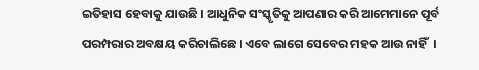ଇତିହାସ ହେବାକୁ ଯାଉଛି । ଆଧୁନିକ ସଂସ୍କୃତିକୁ ଆପଣାର କରି ଆମେମାନେ ପୂର୍ବ ପରମ୍ପରାର ଅବକ୍ଷୟ କରିଚାଲିଛେ । ଏବେ ଲାଗେ ସେବେର ମହକ ଆଉ ନାହିଁ  ।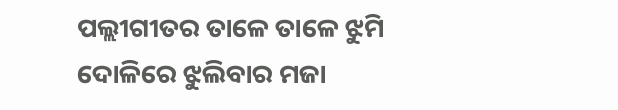ପଲ୍ଲୀଗୀତର ତାଳେ ତାଳେ ଝୁମି ଦୋଳିରେ ଝୁଲିବାର ମଜା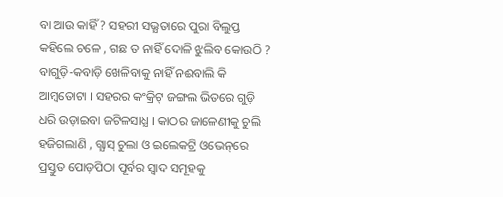ବା ଆଉ କାହିଁ ? ସହରୀ ସଭ୍ଯତାରେ ପୁରା ବିଲୁପ୍ତ କହିଲେ ଚଳେ , ଗଛ ତ ନାହିଁ ଦୋଳି ଝୁଲିବ କୋଉଠି ? ବାଗୁଡ଼ି-କବାଡ଼ି ଖେଳିବାକୁ ନାହିଁ ନଈବାଲି କି ଆମ୍ବତୋଟା । ସହରର କଂକ୍ରିଟ୍‌ ଜଙ୍ଗଲ ଭିତରେ ଗୁଡ଼ି ଧରି ଉଡ଼ାଇବା ଜଟିଳସାଧ୍ଯ । କାଠର ଜାଳେଣୀକୁ ଚୁଲି ହଜିଗଲାଣି , ଗ୍ଯାସ୍‌ ଚୁଲା ଓ ଇଲେକଟ୍ରି ଓଭେନ୍‌ରେ ପ୍ରସ୍ତୁତ ପୋଡ଼ପିଠା ପୂର୍ବର ସ୍ବାଦ ସମୂହକୁ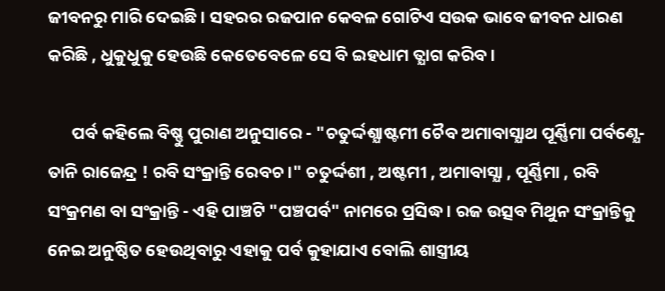ଜୀବନରୁ ମାରି ଦେଇଛି । ସହରର ରଜପାନ କେବଳ ଗୋଟିଏ ସଉକ ଭାବେ ଜୀବନ ଧାରଣ କରିଛି , ଧୁକୁଧୁକୁ ହେଉଛି କେତେବେଳେ ସେ ବି ଇହଧାମ ତ୍ଯାଗ କରିବ ।

      ପର୍ବ କହିଲେ ବିଷ୍ଣୁ ପୁରାଣ ଅନୁସାରେ - "ଚତୁର୍ଦ୍ଦଶ୍ଯାଷ୍ଟମୀ ଚୈବ ଅମାବାସ୍ଯାଥ ପୂର୍ଣ୍ଣିମା ପର୍ବଣ୍ଯେ-ତାନି ରାଜେନ୍ଦ୍ର ! ରବି ସଂକ୍ରାନ୍ତି ରେବଚ ।" ଚତୁର୍ଦ୍ଦଶୀ , ଅଷ୍ଟମୀ , ଅମାବାସ୍ଯା , ପୂର୍ଣ୍ଣିମା , ରବି ସଂକ୍ରମଣ ବା ସଂକ୍ରାନ୍ତି - ଏହି ପାଞ୍ଚଟି "ପଞ୍ଚପର୍ବ" ନାମରେ ପ୍ରସିଦ୍ଧ । ରଜ ଉତ୍ସବ ମିଥୁନ ସଂକ୍ରାନ୍ତିକୁ ନେଇ ଅନୁଷ୍ଠିତ ହେଉଥିବାରୁ ଏହାକୁ ପର୍ବ କୁହାଯାଏ ବୋଲି ଶାସ୍ତ୍ରୀୟ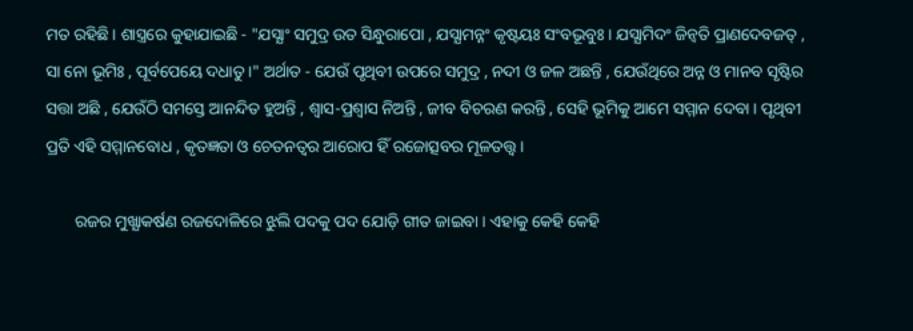ମତ ରହିଛି । ଶାସ୍ତ୍ରରେ କୁହାଯାଇଛି - "ଯସ୍ଯାଂ ସମୁଦ୍ର ଉତ ସିନ୍ଧୁରାପୋ , ଯସ୍ଯାମନ୍ନଂ କୃଷ୍ଟୟଃ ସଂବଭୂବୁଃ । ଯସ୍ଯାମିଦଂ ଜିନ୍ବତି ପ୍ରାଣଦେବଜତ୍‌ , ସା ନୋ ଭୂମିଃ , ପୂର୍ବପେୟେ ଦଧାତୁ ।" ଅର୍ଥାତ - ଯେଉଁ ପୃଥିବୀ ଉପରେ ସମୁଦ୍ର , ନଦୀ ଓ ଜଳ ଅଛନ୍ତି , ଯେଉଁଥିରେ ଅନ୍ନ ଓ ମାନବ ସୃଷ୍ଟିର ସତ୍ତା ଅଛି , ଯେଉଁଠି ସମସ୍ତେ ଆନନ୍ଦିତ ହୁଅନ୍ତି , ଶ୍ବାସ-ପ୍ରଶ୍ବାସ ନିଅନ୍ତି , ଜୀବ ବିଚରଣ କରନ୍ତି , ସେହି ଭୂମିକୁ ଆମେ ସମ୍ମାନ ଦେବା । ପୃଥିବୀ ପ୍ରତି ଏହି ସମ୍ମାନବୋଧ , କୃତଜ୍ଞତା ଓ ଚେତନତ୍ବର ଆରୋପ ହିଁ ରଜୋତ୍ସବର ମୂଳତତ୍ତ୍ୱ ।

       ରଜର ମୁଖ୍ଯାକର୍ଷଣ ରଜଦୋଳିରେ ଝୁଲି ପଦକୁ ପଦ ଯୋଡ଼ି ଗୀତ ଜାଇବା । ଏହାକୁ କେହି କେହି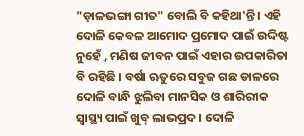"ଡ଼ାଳଭଙ୍ଗା ଗୀତ" ବୋଲି ବି କହିଥା'ନ୍ତି । ଏହି ଦୋଳି କେବଳ ଆମୋଦ ପ୍ରମୋଦ ପାଇଁ ଉଦ୍ଦିଷ୍ଟ ନୁହେଁ , ମଣିଷ ଜୀବନ ପାଇଁ ଏହାର ଉପକାରିତା ବି ରହିଛି । ବର୍ଷା ଋତୁରେ ସବୁଜ ଗଛ ଡାଳରେ ଦୋଳି ବାନ୍ଧି ଝୁଲିବା ମାନସିକ ଓ ଶାରିରୀକ ସ୍ବାସ୍ଥ୍ୟ ପାଇଁ ଖୁବ୍‌ ଲାଭପ୍ରଦ । ଦୋଳି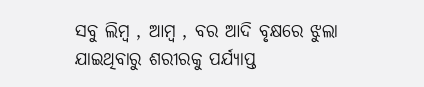ସବୁ ଲିମ୍ବ , ଆମ୍ବ , ବର ଆଦି ବୃକ୍ଷରେ ଝୁଲା ଯାଇଥିବାରୁ ଶରୀରକୁ ପର୍ଯ୍ଯାପ୍ତ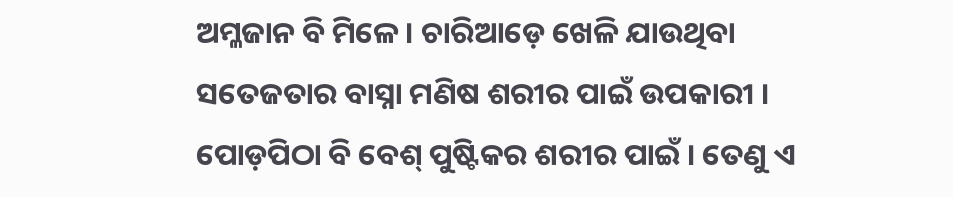ଅମ୍ଳଜାନ ବି ମିଳେ । ଚାରିଆଡ଼େ ଖେଳି ଯାଉଥିବା ସତେଜତାର ବାସ୍ନା ମଣିଷ ଶରୀର ପାଇଁ ଉପକାରୀ । ପୋଡ଼ପିଠା ବି ବେଶ୍‌ ପୁଷ୍ଟିକର ଶରୀର ପାଇଁ । ତେଣୁ ଏ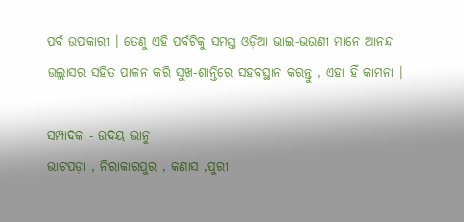ପର୍ବ ଉପକାରୀ । ତେଣୁ ଏହି ପର୍ବଟିକୁ ସମସ୍ତ ଓଡ଼ିଆ ଭାଇ-ଭଉଣୀ ମାନେ ଆନନ୍ଦ ଉଲ୍ଲାସର ସହିତ ପାଳନ କରି ସୁଖ-ଶାନ୍ତିରେ ସହବସ୍ଥାନ କରନ୍ତୁ , ଏହା ହିଁ କାମନା ।

ସମ୍ପାଦକ - ଉଦୟ ଭାନୁ
ଭାଟପଡ଼ା , ନିରାକାରପୁର , କଣାସ ,ପୁରୀ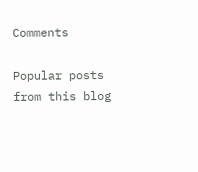Comments

Popular posts from this blog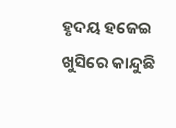ହୃଦୟ ହଜେଇ ଖୁସିରେ କାନ୍ଦୁଛି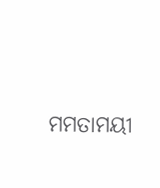ମମତାମୟୀ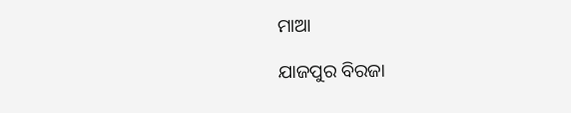ମାଆ

ଯାଜପୁର ବିରଜା